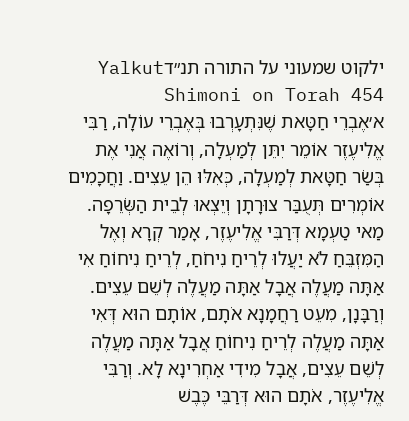ילקוט שמעוני על התורה תנ״דYalkut Shimoni on Torah 454
א׳אֶבְרֵי חַטָּאת שֶׁנִּתְעָרְבוּ בְּאֶבְרֵי עוֹלָה, רַבִּי אֱלִיעֶזֶר אוֹמֵר יִתֵּן לְמַעְלָה, וְרוֹאֶה אֲנִי אֶת בְּשַׂר חַטָּאת לְמַעְלָה, כְּאִלּוּ הֵן עֵצִים. וַחֲכָמִים אוֹמְרִים תְּעֻבַּר צוּרָתָן וְיֵצְאוּ לְבֵית הַשְּׂרֵפָה. מַאי טַעְמָא דְּרַבִּי אֱלִיעֶזֶר, אָמַר קְרָא וְאֶל הַמִּזְבֵּחַ לֹא יַעֲלוּ לְרֵיחַ נִיחֹחַ, לְרֵיחַ נִיחוֹחַ אִי אַתָּה מַעֲלֶה אֲבָל אַתָּה מַעֲלֶה לְשֵׁם עֵצִים. וְרַבָּנָן, מִעֵט רַחֲמָנָא אֹתָם, אוֹתָם הוּא דְּאִי אַתָּה מַעֲלֶה לְרֵיחַ נִיחוֹחַ אֲבָל אַתָּה מַעֲלֶה לְשֵׁם עֵצִים, אֲבָל מִידִי אַחְרִינָא לָא. וְרַבִּי אֱלִיעֶזֶר, אֹתָם הוּא דְּרַבֵּי כֶּבֶשׁ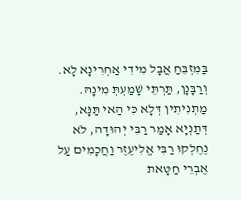בַּמִּזְבֵּחַ אֲבָל מִידִי אַחְרִינָא לָא. וְרַבָּנָן, תַּרְתֵּי שָׁמַעְתְּ מִינָהּ. מַתְנִיתִין דְּלָא כִּי הַאי תַּנָּא, דְּתַנְיָא אָמַר רַבִּי יְהוּדָה, לֹא נֶחֶלְקוּ רַבִּי אֱלִיעֶזֶר וַחֲכָמִים עַל אֶבְרֵי חַטָּאת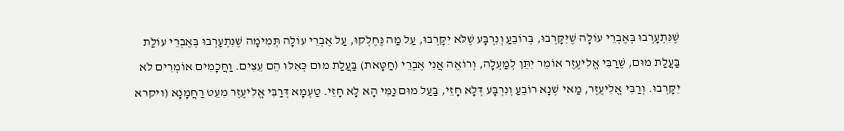שֶׁנִּתְעָרְבוּ בְּאֶבְרֵי עוֹלָה שֶׁיִּקָּרְבוּ, בְּרוֹבֵעַ וְנִרְבָּע שֶׁלֹּא יִקָּרְבוּ, עַל מַה נֶּחֶלְקוּ, עַל אֶבְרֵי עוֹלָה תְּמִימָה שֶׁנִּתְעָרְבוּ בְּאֶבְרֵי עוֹלַת בַּעֲלַת מוּם, שֶׁרַבִּי אֱלִיעֶזֶר אוֹמֵר יִתֵּן לְמַעְלָה, וְרוֹאֶה אֲנִי אֶבְרֵי (חַטָּאת) בַּעֲלַת מוּם כְּאִלּוּ הֵם עֵצִים. וַחֲכָמִים אוֹמְרִים לֹא יִקָּרְבוּ. וְרַבִּי אֱלִיעֶזֶר, מַאי שְׁנָא רוֹבֵעַ וְנִרְבָּע דְּלָא חָזֵי, בַּעַל מוּם נַמִּי הָא לָא חָזֵי. טַעְמָא דְּרַבִּי אֱלִיעֶזֶר מִעֵט רַחֲמָנָא (ויקרא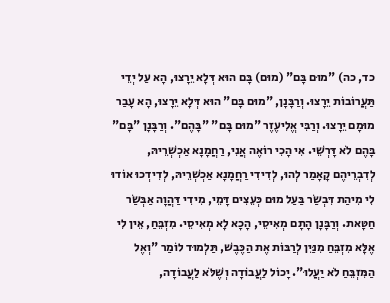כד, כה) "מוּם בָּם" (מוּם) בָּם הוּא דְּלָא יֵרָצוּ, הָא עַל יְדֵי תַּעֲרוֹבוֹת יֵרָצוּ. וְרַבָּנָן, "מוּם בָּם" הוּא דְּלָא יֵרָצוּ, הָא עָבַר מוּמָם יֵרָצוּ. וְרַבִּי אֱלִיעֶזֶר "מוּם בָּם" "בָּהֶם". וְרַבָּנָן "בָּם" בָּהֶם לֹא דָּרְשֵׁי. אִי הָכִי רוֹאֶה אֲנִי, רַחֲמָנָא אַכְשְׁרֵיהּ, לְדִבְרֵיהֶם קָאָמַר לְהוּ, לְדִידִי רַחֲמָנָא אַכְשְׁרֵיהּ, לְדִידְכוּ אוֹדוּ לִי מִיהַת דִּבְשַׂר בַּעַל מוּם כְּעֵצִים דָּמֵי, מִידִי דַּהֲוָה אַבְּשַׂר חַטָּאת. וְרַבָּנָן הָתָם מְאִיסֵי, הָכָא לָא מְאִיסֵי. מִזְבֵּחַ, אֵין לִי אֶלָּא מִזְבֵּחַ מִנַּיִן לְרַבּוֹת אֶת הַכֶּבֶשׁ, תַּלְמוּד לוֹמַר "וְאֶל הַמִּזְבֵּחַ לֹא יַעֲלוּ". יָכוֹל לַעֲבוֹדָה וְשֶׁלֹּא לַעֲבוֹדָה,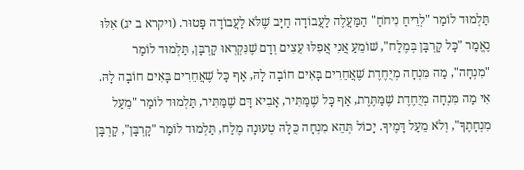תַּלְמוּד לוֹמַר "לְרֵיחַ נִיחֹחַ" הַמַּעֲלֶה לַעֲבוֹדָה חַיָּב שֶׁלֹּא לַעֲבוֹדָה פָּטוּר. (ויקרא ב יג) אִלּוּ נֶאֱמַר "כָּל קָרְבָּן בְּמֶלַח", שׁוֹמֵעַ אֲנִי אֲפִלּוּ עֵצִים וְדָם שֶׁנִּקְרְאוּ קָרְבָּן, תַּלְמוּד לוֹמַר "מִנְחָה", מַה מִּנְחָה מְיֻחֶדֶת שֶׁאֲחֵרִים בָּאִים חוֹבָה לָהּ, אַף כָּל שֶׁאֲחֵרִים בָּאִים חוֹבָה לָהּ. אִי מַה מִּנְחָה מְיֻחֶדֶת שֶׁמַּתֶּרֶת, אַף כָּל שֶׁמַּתִּיר, אָבִיא דָּם שֶׁמַּתִּיר, תַּלְמוּד לוֹמַר "מֵעַל מִנְחָתֶךָ", וְלֹא מֵעַל דָּמֶיךָ. יָכוֹל תְּהֵא מִנְחָה כֻּלָּהּ טְעוּנָה מֶלַח, תַּלְמוּד לוֹמַר "קָרְבָּן", קָרְבָּן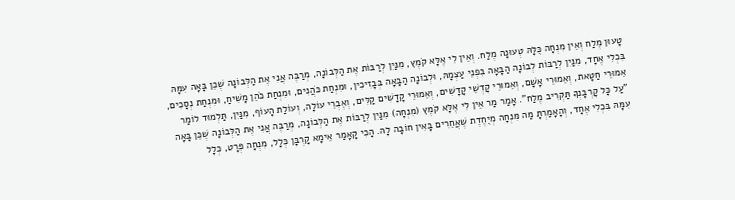טָעוּן מֶלַח וְאֵין מִנְחָה כֻּלָּהּ טְעוּנָה מֶלַח. וְאֵין לִי אֶלָּא קֹמֶץ, מִנַּיִן לְרַבּוֹת אֶת הַלְּבוֹנָה, מְרַבֶּה אֲנִי אֶת הַלְּבוֹנָה שֶׁכֵּן בָּאָה עִמָּהּ בִּכְלִי אֶחָד, מִנַּיִן לְרַבּוֹת לְבוֹנָה הַבָּאָה בִּפְנֵי עַצְמָהּ, וּלְבוֹנָה הַבָּאָה בְּבָזִיכִין, וּמִנְחַת כֹּהֲנִים, וּמִנְחַת כֹּהֵן מָשִׁיחַ, וּמִנְחַת נְסָכִים, אֵמוּרֵי חַטָּאת, וְאֵמוּרֵי אָשָׁם, וְאֵמוּרֵי קָדְשֵׁי קָדָשִׁים, וְאֵמוּרֵי קָדָשִׁים קַלִּים, וְאֶבְרֵי עוֹלָה, וְעוֹלַת הָעוֹף, מִנַּיִן, תַּלְמוּד לוֹמַר "עַל כָּל קָרְבָּנְךָ תַּקְרִיב מֶלַח". אָמַר מַר אֵין לִי אֶלָּא קֹמֶץ (מִנְחָה) מִנַּיִן לְרַבּוֹת אֶת הַלְּבוֹנָה, מְרַבֶּה אֲנִי אֶת הַלְּבוֹנָה שֶׁכֵּן בָּאָה עִמָּהּ בִּכְלִי אֶחָד, וְהָאָמַרְתָּ מַה מִּנְחָה מְיֻחֶדֶת שֶׁאֲחֵרִים בָּאִין חוֹבָה לָהּ. הָכִי קָאָמַר אֵימָא קָרְבָּן כְּלָל, מִנְחָה פְּרָט, כְּלָל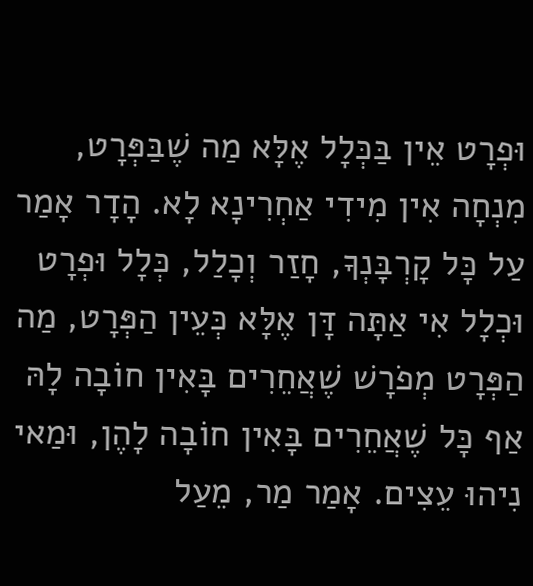וּפְרָט אֵין בַּכְּלָל אֶלָּא מַה שֶׁבַּפְּרָט, מִנְחָה אִין מִידִי אַחְרִינָא לָא. הָדָר אָמַר עַל כָּל קָרְבָּנְךָ, חָזַר וְכָלַל, כְּלָל וּפְרָט וּכְלָל אִי אַתָּה דָּן אֶלָּא כְּעֵין הַפְּרָט, מַה הַפְּרָט מְפֹרָשׁ שֶׁאֲחֵרִים בָּאִין חוֹבָה לָהּ אַף כָּל שֶׁאֲחֵרִים בָּאִין חוֹבָה לָהֶן, וּמַאי נִיהוּ עֵצִים. אָמַר מַר, מֵעַל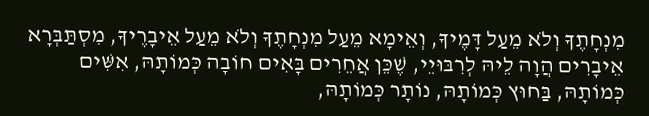מִנְחָתֶךָ וְלֹא מֵעַל דָּמֶיךָ, וְאֵימָא מֵעַל מִנְחָתֶךָ וְלֹא מֵעַל אֵיבָרֶיךָ, מִסְתַּבְּרָא אֵיבָרִים הֲוָה לֵיהּ לְרִבּוּיֵי, שֶׁכֵּן אֲחֵרִים בָּאִים חוֹבָה כְּמוֹתָהּ, אִשִּׁים כְּמוֹתָהּ, בַּחוּץ כְּמוֹתָהּ, נוֹתָר כְּמוֹתָהּ,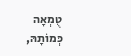טֻמְאָה כְּמוֹתָהּ,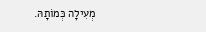מְעִילָה כְּמוֹתָהּ.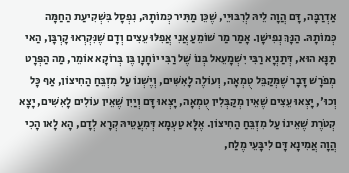אַדְרַבָּה, דָּם הֲוָה לֵיהּ לְרִבּוּיֵי, שֶׁכֵּן מַתִּיר כְּמוֹתָהּ, נִפְסָל בִּשְׁקִיעַת הַחַמָּה כְּמוֹתָהּ. הַנָּךְ נְפִישָׁן. אָמַר מַר שׁוֹמֵעַ אֲנִי אֲפִלּוּ עֵצִים וְדָם שֶׁנִּקְרְאוּ קָרְבָּן, הַאי תַּנָּא הוּא, דְּתַנְיָא רַבִּי יִשְׁמָעֵאל בְּנוֹ שֶׁל רַבִּי יוֹחָנָן בֶּן בְּרוֹקָא אוֹמֵר, מַה הַפְּרָט מְפֹרָשׁ דָּבָר שֶׁמְּקַבֵּל טֻמְאָה, וְעוֹלֶה לָאִשִּׁים, וְיֶשְׁנוֹ עַל מִזְבֵּחַ הַחִיצוֹן, אַף כָּל וְכוּ', יָצְאוּ עֵצִים שֶׁאֵין מְקַבְּלִין טֻמְאָה, יָצְאוּ דָּם וְיַיִן שֶׁאֵין עוֹלִים לָאִשִּׁים, יָצָא קְטֹרֶת שֶׁאֵינוֹ עַל מִזְבֵּחַ הַחִיצוֹן. אֶלָּא טַעְמָא דְּמִעֲטֵיהּ קְרָא לְדָם, הָא לָאו הָכִי הֲוָה אֲמִינָא דָּם לִיבָּעֵי מֶלַח,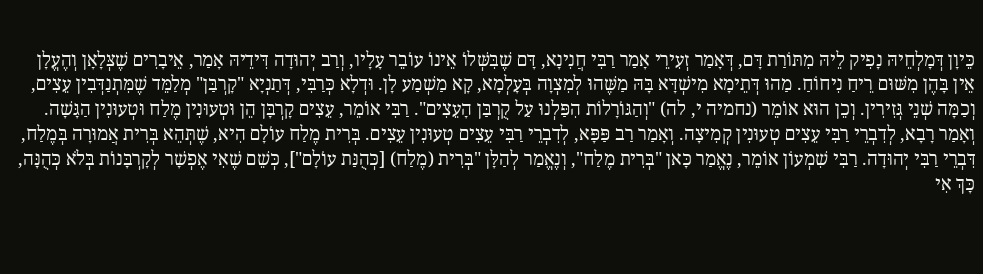כֵּיוָן דְּמָלְחֵיהּ נָפִיק לֵיהּ מִתּוֹרַת דָּם, דְּאָמַר זְעִירֵי אָמַר רַבִּי חֲנִינָא, דָּם שֶׁבִּשְּׁלוֹ אֵינוֹ עוֹבֵר עָלָיו, וְרַב יְהוּדָה דִּידֵיהּ אָמַר, אֵיבָרִים שֶׁצְּלָאָן וְהֶעֱלָן אֵין בָּהֶן מִשּׁוּם רֵיחַ נִיחוֹחַ. מַהוּ דְּתֵימָא מִישְׁדָּא בָּהּ מַשֶּׁהוּ לְמִצְוָה בְּעָלְמָא, קָא מַשְׁמַע לָן. וּדְלָא כְּרַבִּי, דְּתַנְיָא "קָרְבַּן" מְלַמֵּד שֶׁמִּתְנַדְּבִין עֵצִים, וְכַמָּה שְׁנֵי גְּזִירִין. וְכֵן הוּא אוֹמֵר (נחמיה י, לה) "וְהַגּוֹרָלוֹת הִפַּלְנוּ עַל קֻרְבַּן הָעֵצִים". רַבִּי אוֹמֵר, עֵצִים קָרְבָּן הֵן וּטְעוּנִין מֶלַח וּטְעוּנִין הַגָּשָׁה. וְאָמַר רָבָא, לְדִבְרֵי רַבִּי עֵצִים טְעוּנִין קְמִיצָה. וְאָמַר רַב פַּפָּא, לְדִבְרֵי רַבִּי עֵצִים טְעוּנִין עֵצִים. בְּרִית מֶלַח עוֹלָם הִיא, שֶׁתְּהֵא בְּרִית אֲמוּרָה בְּמֶלַח, דִּבְרֵי רַבִּי יְהוּדָה. רַבִּי שִׁמְעוֹן אוֹמֵר, נֶאֱמַר כָּאן "בְּרִית מֶלַח", וְנֶאֱמַר לְהַלָּן "בְּרִית (מֶלַח) [כְּהֻנַּת עוֹלָם"], כְּשֵׁם שֶׁאִי אֶפְשָׁר לְקָרְבָּנוֹת בְּלֹא כְּהֻנָּה, כָּךְ אִי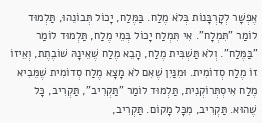אֶפְשָׁר לְקָרְבָּנוֹת בְּלֹא מֶלַח. בַּמֶּלַח, יָכוֹל תְּבוֹנֵהוּ, תַּלְמוּד לוֹמַר "תִּמְלָח". אִי תִּמְלַח יָכוֹל בְּמֵי מֶלַח, תַּלְמוּד לוֹמַר "בַּמֶּלַח". וְלֹא תַּשְׁבִּית מֶלַח, הָבֵא מֶלַח שֶׁאֵינָהּ שׁוֹבֶתֶת, וְאֵיזוֹ זוֹ מֶלַח סְדוֹמִית. וּמִנַּיִן שֶׁאִם לֹא מָצָא מֶלַח סְדוֹמִית שֶׁמֵּבִיא מֶלַח אִיסְתְּרוֹקְנִית, תַּלְמוּד לוֹמַר "תַּקְרִיב", תַּקְרִיב, כָּל שֶׁהוּא. תַּקְרִיב, מִכָּל מָקוֹם. תַּקְרִיב,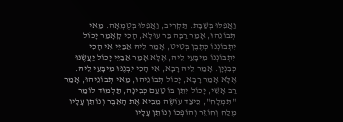וַאֲפִלּוּ בְּשַׁבָּת. תַּקְרִיב, וַאֲפִלּוּ בְּטֻמְאָה. מַאי תְּבוֹנֵהוּ, אָמַר רַבָּה בַּר עוּלָא, הָכִי קָאָמַר יָכוֹל יִתְבוֹנְנוֹ כְּתֶבֶן בְּטִיט, אָמַר לֵיהּ אַבַּיֵּי אִי הָכִי יִתְבּוֹנְנוֹ מִיבָּעֵי לֵיהּ, אֶלָּא אָמַר אַבַּיֵּי יָכוֹל יַעֲשֶׂנּוּ כְּבִנְיָן. אָמַר לֵיהּ רָבָא, אִי הָכִי יִבְנֶנּוּ מִיבָּעֵי לֵיהּ. אֶלָּא אָמַר רָבָא, יָכוֹל תְּבוֹנֵיהוּ, מַאי תְּבוֹנֵיהוּ, אָמַר רַב אָשֵׁי, יָכוֹל יִתֵּן בּוֹ טַעַם כְּבִינָה, תַּלְמוּד לוֹמַר "תִּמְלָח", כֵּיצַד עוֹשֶׂה מֵבִיא אֶת הָאֵבֶר וְנוֹתֵן עָלָיו מֶלַח וְחוֹזֵר וְהוֹפְכוֹ וְנוֹתֵן עָלָיו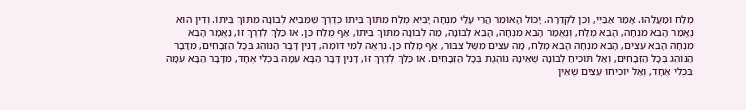מֶלַח וּמַעֲלֵהוּ. אָמַר אַבַּיֵּי, וְכֵן לִקְדֵרָה. יָכוֹל הָאוֹמֵר הֲרֵי עָלַי מִנְחָה יָבִיא מֶלַח מִתּוֹךְ בֵּיתוֹ כְּדֶרֶךְ שֵׁמֵּבִיא לְבוֹנָה מִתּוֹךְ בֵּיתוֹ. וְדִין הוּא נֶאֱמַר הָבֵא מִנְחָה, הָבֵא מֶלַח, וְנֶאֱמַר הָבֵא מִנְחָה, הָבֵא לְבוֹנָה, מַה לְּבוֹנָה מִתּוֹךְ בֵּיתוֹ, אַף מֶלַח כֵּן. אוֹ כַּלֵּךְ לְדֶרֶךְ זוֹ, נֶאֱמַר הָבֵא מִנְחָה הָבֵא עֵצִים, הָבֵא מִנְחָה הָבֵא מֶלַח, מָה עֵצִים מִשֶּׁל צִבּוּר, אַף מֶלַח כֵּן. נִרְאֶה לְמִי דּוֹמֶה, דָּנִין דָּבָר הַנּוֹהֵג בְּכָל הַזְּבָחִים, מִדָּבָר הַנּוֹהֵג בְּכָל הַזְּבָחִים, וְאַל תּוֹכִיחַ לְבוֹנָה שֶׁאֵינָהּ נוֹהֶגֶת בְּכָל הַזְּבָחִים. אוֹ כַּלֵּךְ לְדֶרֶךְ זוֹ, דָּנִין דָּבָר הַבָּא עִמָּהּ בִּכְלִי אֶחָד, מִדָּבָר הַבָּא עִמָּה בִּכְלִי אֶחָד, וְאַל יוֹכִיחוּ עֵצִים שֶׁאֵין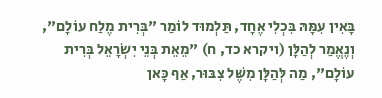בָּאִין עִמָּהּ בִּכְלִי אֶחָד, תַּלְמוּד לוֹמַר "בְּרִית מֶלַח עוֹלָם", וְנֶאֱמַר לְהַלָּן (ויקרא כד, ח) "מֵאֵת בְּנֵי יִשְׂרָאֵל בְּרִית עוֹלָם", מַה לְּהַלָּן מִשֶּׁל צִבּוּר, אַף כָּאן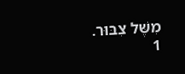מִשֶּׁל צִבּוּר.
1